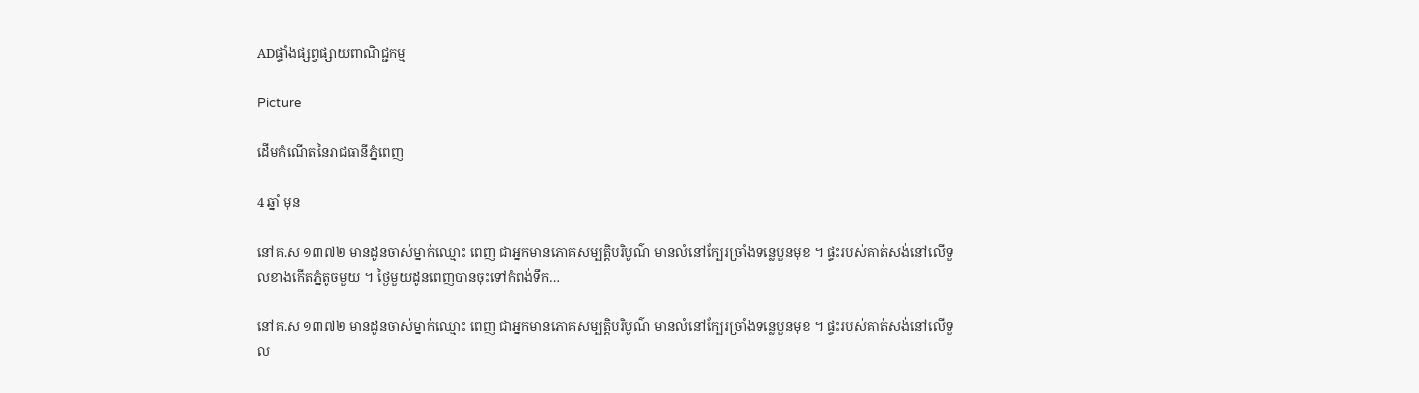ADផ្ទាំងផ្សព្វផ្សាយពាណិជ្ជកម្ម

Picture

ដើមកំណើតនៃរាជធានីភ្នំពេញ

4 ឆ្នាំ មុន

នៅគ.ស ១៣៧២ មានដូនចាស់ម្នាក់ឈ្មោះ ពេញ ជាអ្នកមានភោគសម្បត្តិបរិបូណ៌ មានលំនៅក្បែរច្រាំងទន្លេបួនមុខ ។ ផ្ទះរបស់គាត់សង់នៅលើទួលខាងកើតភ្នំតូចមួយ ។ ថ្ងៃមួយដូនពេញបានចុះទៅកំពង់ទឹក…

នៅគ.ស ១៣៧២ មានដូនចាស់ម្នាក់ឈ្មោះ ពេញ ជាអ្នកមានភោគសម្បត្តិបរិបូណ៌ មានលំនៅក្បែរច្រាំងទន្លេបួនមុខ ។ ផ្ទះរបស់គាត់សង់នៅលើទួល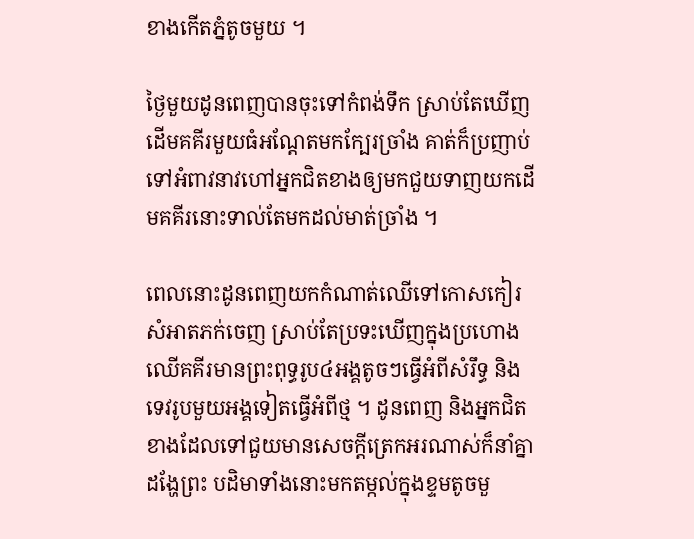ខាងកើតភ្នំតូចមួយ ។

ថ្ងៃមួយដូនពេញបានចុះទៅកំពង់ទឹក ស្រាប់តែឃើញ ដើមគគីរមួយធំអណ្តែតមកក្បែរច្រាំង គាត់ក៏ប្រញាប់ទៅអំពាវនាវហៅអ្នកជិតខាងឲ្យមកជួយទាញយកដើមគគីរនោះទាល់តែមកដល់មាត់ច្រាំង ។

ពេលនោះដូនពេញយកកំណាត់ឈើទៅកោសកៀរសំអាតភក់ចេញ ស្រាប់តែប្រទះឃើញក្នុងប្រហោងឈើគគីរមានព្រះពុទ្ធរូប៤អង្គតូចៗធ្វើអំពីសំរឹទ្ធ និងទេវរូបមួយអង្គទៀតធ្វើអំពីថ្ម ។ ដូនពេញ និងអ្នកជិតខាងដែលទៅជួយមានសេចក្តីត្រេកអរណាស់ក៏នាំគ្នាដង្ហែព្រះ បដិមាទាំងនោះមកតម្កល់ក្នុងខ្ទមតូចមួ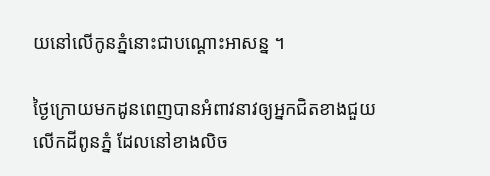យនៅលើកូនភ្នំនោះជាបណ្ដោះអាសន្ន ។

ថ្ងៃក្រោយមកដូនពេញបានអំពាវនាវឲ្យអ្នកជិតខាងជួយលើកដីពូនភ្នំ ដែលនៅខាងលិច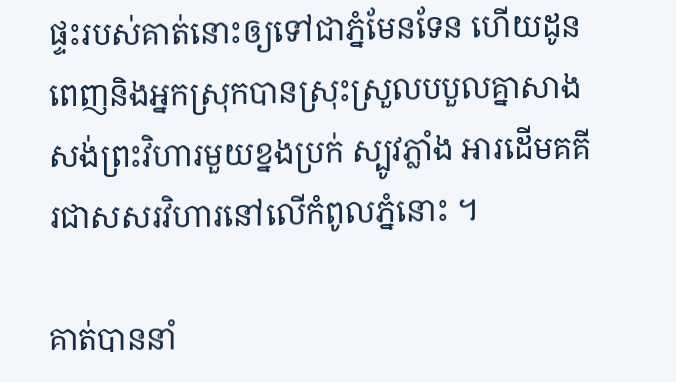ផ្ទះរបស់គាត់នោះឲ្យទៅជាភ្នំមែនទែន ហើយដូនពេញនិងអ្នកស្រុកបានស្រុះស្រួលបបួលគ្នាសាងសង់ព្រះវិហារមួយខ្នងប្រក់ ស្បូវភ្លាំង អារដើមគគីរជាសសរវិហារនៅលើកំពូលភ្នំនោះ ។

គាត់បាននាំ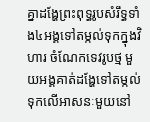គ្នាដង្ហែព្រះពុទ្ធរូបសំរឹទ្ធទាំង៤អង្គទៅតម្កល់ទុកក្នុងវិហារ ចំណែកទេវរូបថ្ម មួយអង្គគាត់ដង្ហែទៅតម្កល់ទុកលើអាសនៈមួយនៅ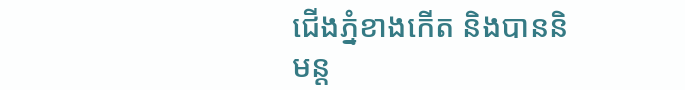ជើងភ្នំខាងកើត និងបាននិមន្ត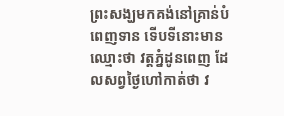ព្រះសង្ឃមកគង់នៅគ្រាន់បំពេញទាន ទើបទីនោះមានឈ្មោះថា វត្តភ្នំដូនពេញ ដែលសព្វថ្ងៃហៅកាត់ថា វ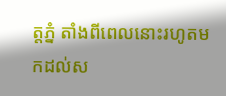ត្តភ្នំ តាំងពីពេលនោះរហូតមកដល់ស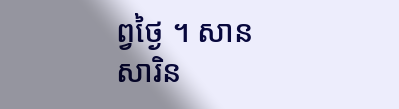ព្វថ្ងៃ ។ សាន សារិន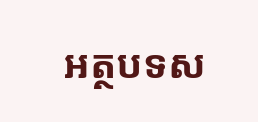អត្ថបទស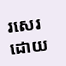រសេរ ដោយ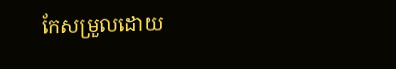កែសម្រួលដោយ